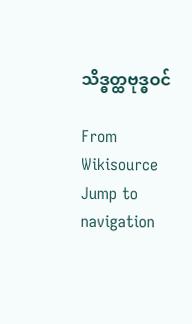သိဒ္ဓတ္ထဗုဒ္ဓဝင်

From Wikisource
Jump to navigation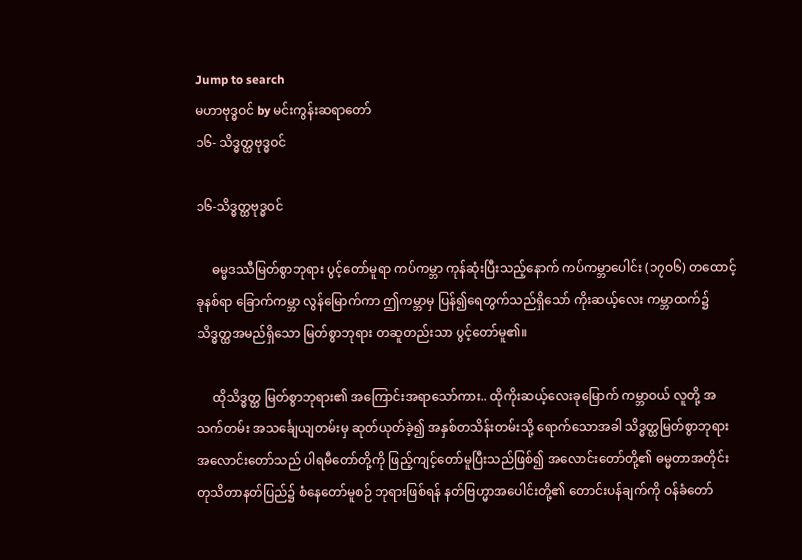Jump to search
မဟာဗုဒ္ဓဝင် by မင်းကွန်းဆရာတော်
၁၆- သိဒ္ဓတ္ထဗုဒ္ဓဝင်

၁၆-သိဒ္ဓတ္ထဗုဒ္ဓဝင်

     ဓမ္မဒဿီမြတ်စွာဘုရား ပွင့်တော်မူရာ ကပ်ကမ္ဘာ ကုန်ဆုံးပြီးသည့်နောက် ကပ်ကမ္ဘာပေါင်း (၁၇ဝ၆) တထောင့်ခုနစ်ရာ ခြောက်ကမ္ဘာ လွန်မြောက်ကာ ဤကမ္ဘာမှ ပြန်၍ရေတွက်သည်ရှိသော် ကိုးဆယ့်လေး ကမ္ဘာထက်၌ သိဒ္ဓတ္ထအမည်ရှိသော မြတ်စွာဘုရား တဆူတည်းသာ ပွင့်တော်မူ၏။

     ထိုသိဒ္ဓတ္ထ မြတ်စွာဘုရား၏ အကြောင်းအရာသော်ကား.. ထိုကိုးဆယ့်လေးခုမြောက် ကမ္ဘာဝယ် လူတို့ အသက်တမ်း အသင်္ချေယျတမ်းမှ ဆုတ်ယုတ်ခဲ့၍ အနှစ်တသိန်းတမ်းသို့ ရောက်သောအခါ သိဒ္ဓတ္ထမြတ်စွာဘုရား အလောင်းတော်သည် ပါရမီတော်တို့ကို ဖြည့်ကျင့်တော်မူပြီးသည်ဖြစ်၍ အလောင်းတော်တို့၏ ဓမ္မတာအတိုင်း တုသိတာနတ်ပြည်၌ စံနေတော်မူစဉ် ဘုရားဖြစ်ရန် နတ်ဗြဟ္မာအပေါင်းတို့၏ တောင်းပန်ချက်ကို ဝန်ခံတော်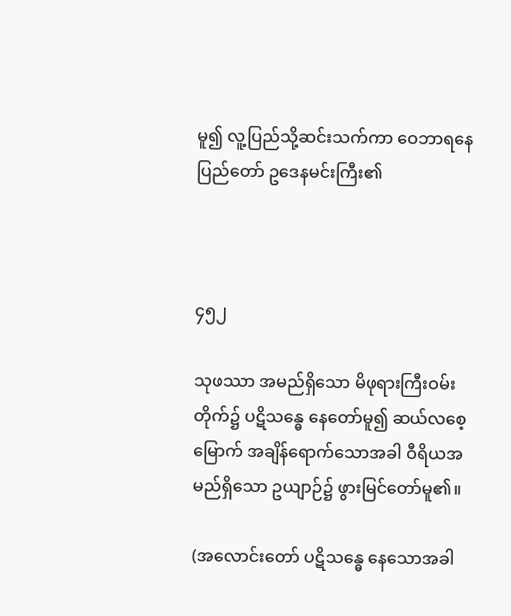မူ၍ လူ့ပြည်သို့ဆင်းသက်ကာ ဝေဘာရနေပြည်တော် ဥဒေနမင်းကြီး၏



၄၅၂

သုဖဿာ အမည်ရှိသော မိဖုရားကြီးဝမ်းတိုက်၌ ပဋိသန္ဓေ နေတော်မူ၍ ဆယ်လစေ့မြောက် အချိန်ရောက်သောအခါ ဝီရိယအမည်ရှိသော ဥယျာဉ်၌ ဖွားမြင်တော်မူ၏။

(အလောင်းတော် ပဋိသန္ဓေ နေသောအခါ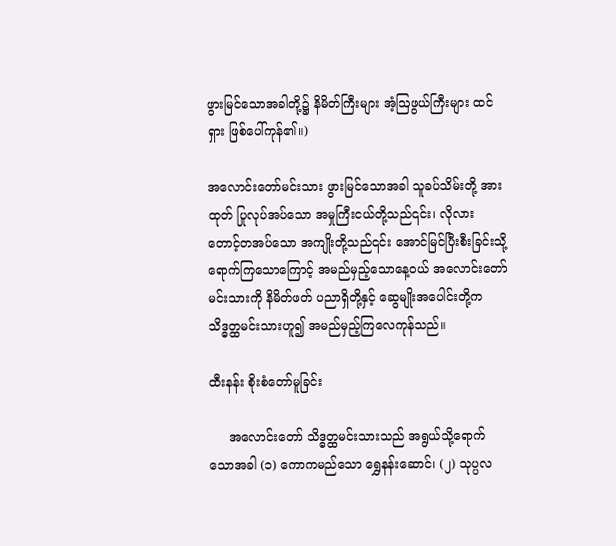ဖွားမြင်သောအခါတို့၌ နိမိတ်ကြီးများ အံ့ဩဖွယ်ကြီးများ ထင်ရှား ဖြစ်ပေါ်ကုန်၏။)

အလောင်းတော်မင်းသား ဖွားမြင်သောအခါ သူခပ်သိမ်းတို့ အားထုတ် ပြုလုပ်အပ်သော အမှုကြီးငယ်တို့သည်၎င်း၊ လိုလား တောင့်တအပ်သော အကျိုးတို့သည်၎င်း အောင်မြင်ပြီးစီးခြင်းသို့ ရောက်ကြသောကြောင့် အမည်မှည့်သောနေ့ဝယ် အလောင်းတော်မင်းသားကို နိမိတ်ဖတ် ပညာရှိတို့နှင့် ဆွေမျိုးအပေါင်းတို့က သိဒ္ဓတ္ထမင်းသားဟူ၍ အမည်မှည့်ကြလေကုန်သည်။

ထီးနန်း စိုးစံတော်မူခြင်း

     အလောင်းတော် သိဒ္ဓတ္ထမင်းသားသည် အရွယ်သို့ရောက်သောအခါ (၁) ကောကမည်သော ရွှေနန်းဆောင်၊ (၂) သုပ္ပလ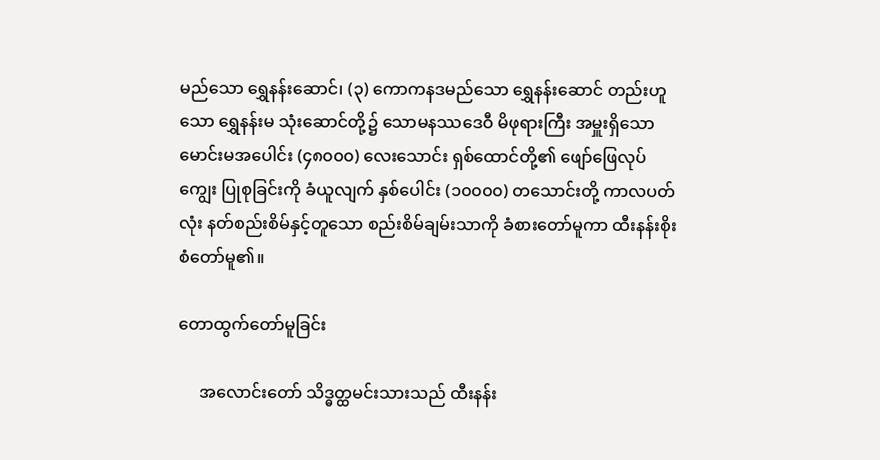မည်သော ရွှေနန်းဆောင်၊ (၃) ကောကနဒမည်သော ရွှေနန်းဆောင် တည်းဟူသော ရွှေနန်းမ သုံးဆောင်တို့၌ သောမနဿဒေဝီ မိဖုရားကြီး အမှူးရှိသော မောင်းမအပေါင်း (၄၈၀၀၀) လေးသောင်း ရှစ်ထောင်တို့၏ ဖျော်ဖြေလုပ်ကျွေး ပြုစုခြင်းကို ခံယူလျက် နှစ်ပေါင်း (၁၀၀၀၀) တသောင်းတို့ ကာလပတ်လုံး နတ်စည်းစိမ်နှင့်တူသော စည်းစိမ်ချမ်းသာကို ခံစားတော်မူကာ ထီးနန်းစိုးစံတော်မူ၏။

တောထွက်တော်မူခြင်း

     အလောင်းတော် သိဒ္ဓတ္ထမင်းသားသည် ထီးနန်း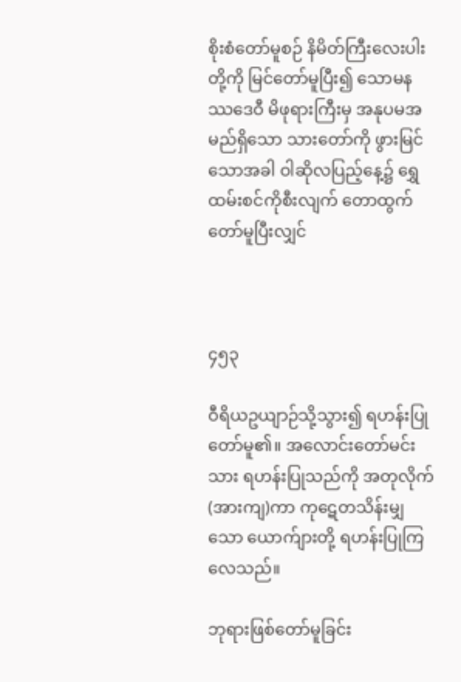စိုးစံတော်မူစဉ် နိမိတ်ကြီးလေးပါးတို့ကို မြင်တော်မူပြီး၍ သောမနဿဒေဝီ မိဖုရားကြီးမှ အနုပမအမည်ရှိသော သားတော်ကို ဖွားမြင်သောအခါ ဝါဆိုလပြည့်နေ့၌ ရွှေထမ်းစင်ကိုစီးလျက် တောထွက်တော်မူပြီးလျှင်



၄၅၃

ဝီရိယဥယျာဉ်သို့သွား၍ ရဟန်းပြုတော်မူ၏။ အလောင်းတော်မင်းသား ရဟန်းပြုသည်ကို အတုလိုက် (အားကျ)ကာ ကုဋေတသိန်းမျှသော ယောက်ျားတို့ ရဟန်းပြုကြလေသည်။

ဘုရားဖြစ်တော်မူခြင်း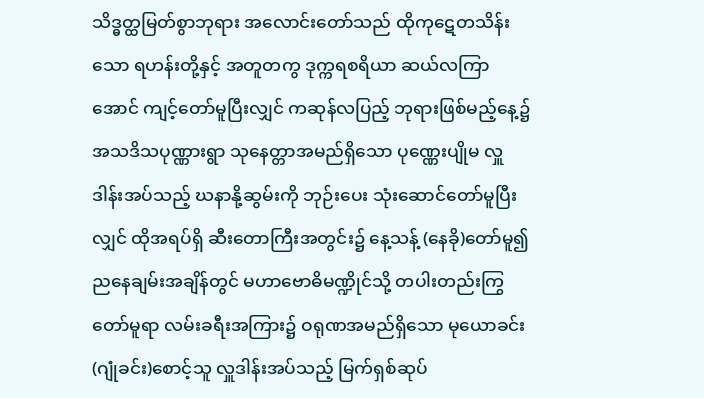သိဒ္ဓတ္ထမြတ်စွာဘုရား အလောင်းတော်သည် ထိုကုဋေတသိန်းသော ရဟန်းတို့နှင့် အတူတကွ ဒုက္ကရစရိယာ ဆယ်လကြာအောင် ကျင့်တော်မူပြီးလျှင် ကဆုန်လပြည့် ဘုရားဖြစ်မည့်နေ့၌ အသဒိသပုဏ္ဏားရွာ သုနေတ္တာအမည်ရှိသော ပုဏ္ဏေးပျိုမ လှူဒါန်းအပ်သည့် ဃနာနို့ဆွမ်းကို ဘုဉ်းပေး သုံးဆောင်တော်မူပြီးလျှင် ထိုအရပ်ရှိ ဆီးတောကြီးအတွင်း၌ နေ့သန့် (နေခို)တော်မူ၍ ညနေချမ်းအချိန်တွင် မဟာဗောဓိမဏ္ဍိုင်သို့ တပါးတည်းကြွတော်မူရာ လမ်းခရီးအကြား၌ ဝရုဏအမည်ရှိသော မုယောခင်း (ဂျုံခင်း)စောင့်သူ လှူဒါန်းအပ်သည့် မြက်ရှစ်ဆုပ်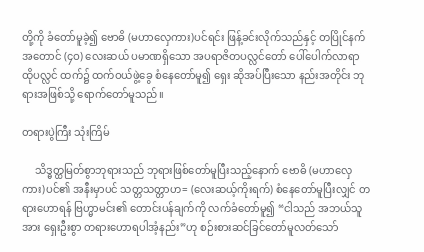တို့ကို ခံတော်မူခဲ့၍ ဗောဓိ (မဟာလှေကား)ပင်ရင်း ဖြန့်ခင်းလိုက်သည်နှင့် တပြိုင်နက် အတောင် (၄ဝ) လေးဆယ် ပမာဏရှိသော အပရာဇိတပလ္လင်တော် ပေါ်ပေါက်လာရာ ထိုပလ္လင် ထက်၌ ထက်ဝယ်ဖွဲ့ခွေ စံနေတော်မူ၍ ရှေး ဆိုအပ်ပြီးသော နည်းအတိုင်း ဘုရားအဖြစ်သို့ ရောက်တော်မူသည်။

တရားပွဲကြီး သုံးကြိမ်

     သိဒ္ဓတ္ထမြတ်စွာဘုရားသည် ဘုရားဖြစ်တော်မူပြီးသည့်နောက် ဗောဓိ (မဟာလှေကား)ပင်၏ အနီးမှာပင် သတ္တသတ္တာဟ= (လေးဆယ့်ကိုးရက်) စံနေတော်မူပြီးလျှင် တရားဟောရန် ဗြဟ္မာမင်း၏ တောင်းပန်ချက်ကို လက်ခံတော်မူ၍ “ငါသည် အဘယ်သူအား ရှေးဦးစွာ တရားဟောရပါအံ့နည်း”ဟု စဉ်းစားဆင်ခြင်တော်မူလတ်သော်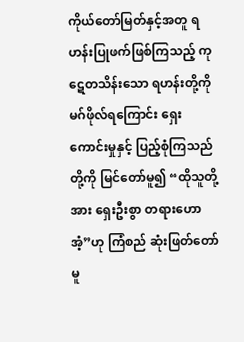ကိုယ်တော်မြတ်နှင့်အတူ ရဟန်းပြုဖက်ဖြစ်ကြသည့် ကုဋေတသိန်းသော ရဟန်းတို့ကို မဂ်ဖိုလ်ရကြောင်း ရှေးကောင်းမှုနှင့် ပြည့်စုံကြသည်တို့ကို မြင်တော်မူ၍ “ထိုသူတို့အား ရှေးဦးစွာ တရားဟောအံ့”ဟု ကြံစည် ဆုံးဖြတ်တော်မူ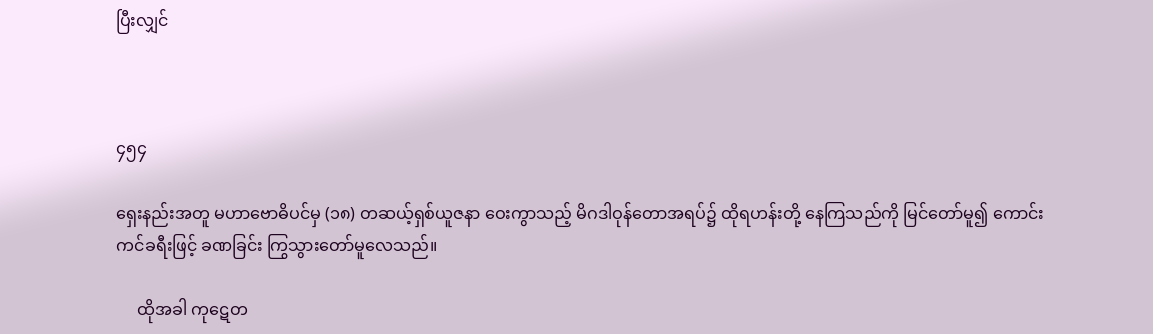ပြီးလျှင်



၄၅၄

ရှေးနည်းအတူ မဟာဗောဓိပင်မှ (၁၈) တဆယ့်ရှစ်ယူဇနာ ဝေးကွာသည့် မိဂဒါဝုန်တောအရပ်၌ ထိုရဟန်းတို့ နေကြသည်ကို မြင်တော်မူ၍ ကောင်းကင်ခရီးဖြင့် ခဏခြင်း ကြွသွားတော်မူလေသည်။

     ထိုအခါ ကုဋေတ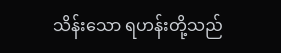သိန်းသော ရဟန်းတို့သည်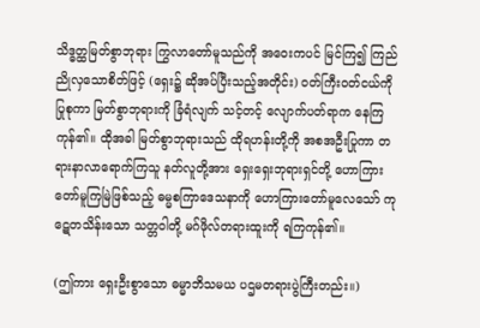သိဒ္ဓတ္ထမြတ်စွာဘုရား ကြွလာတော်မူသည်ကို အဝေးကပင် မြင်ကြ၍ ကြည်ညိုလှသောစိတ်ဖြင့် (ရှေး၌ ဆိုအပ်ပြီးသည့်အတိုင်း) ဝတ်ကြီးဝတ်ငယ်ကိုပြုစုကာ မြတ်စွာဘုရားကို ခြံရံလျက် သင့်တင့် လျောက်ပတ်ရာက နေကြကုန်၏။ ထိုအခါ မြတ်စွာဘုရားသည် ထိုရဟန်းတို့ကို အစအဦးပြုကာ တရားနာလာရောက်ကြသူ နတ်လူတို့အား ရှေးရှေးဘုရားရှင်တို့ ဟောကြားတော်မူကြမြဲဖြစ်သည့် ဓမ္မစကြာဒေသနာကို ဟောကြားတော်မူလေသော် ကုဋေတသိန်းသော သတ္တဝါတို့ မဂ်ဖိုလ်တရားထူးကို ရကြကုန်၏။

(ဤကား ရှေးဦးစွာသော ဓမ္မာဘိသမယ ပဌမတရားပွဲကြီးတည်း။)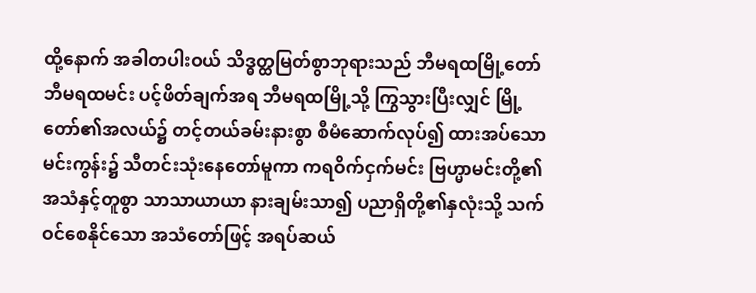ထို့နောက် အခါတပါးဝယ် သိဒ္ဓတ္ထမြတ်စွာဘုရားသည် ဘီမရထမြို့တော် ဘီမရထမင်း ပင့်ဖိတ်ချက်အရ ဘီမရထမြို့သို့ ကြွသွားပြီးလျှင် မြို့တော်၏အလယ်၌ တင့်တယ်ခမ်းနားစွာ စီမံဆောက်လုပ်၍ ထားအပ်သော မင်းကွန်း၌ သီတင်းသုံးနေတော်မူကာ ကရဝိက်ငှက်မင်း ဗြဟ္မာမင်းတို့၏ အသံနှင့်တူစွာ သာသာယာယာ နားချမ်းသာ၍ ပညာရှိတို့၏နှလုံးသို့ သက်ဝင်စေနိုင်သော အသံတော်ဖြင့် အရပ်ဆယ်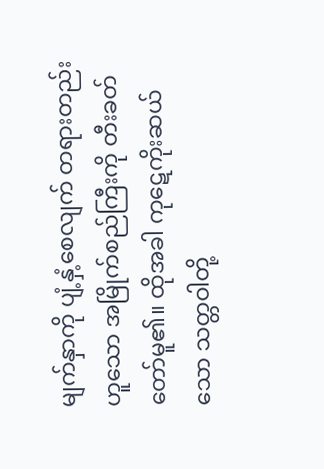မျက်နှာကို ပျံ့နှံ့စေလျက် တရားတည်းဟူသော အမြိုက်စည်ကြီးကို တီးခတ်တော်မူ၏။ ထိုအခါ ကုဋေကိုးဆယ်သော သတ္တဝါတို့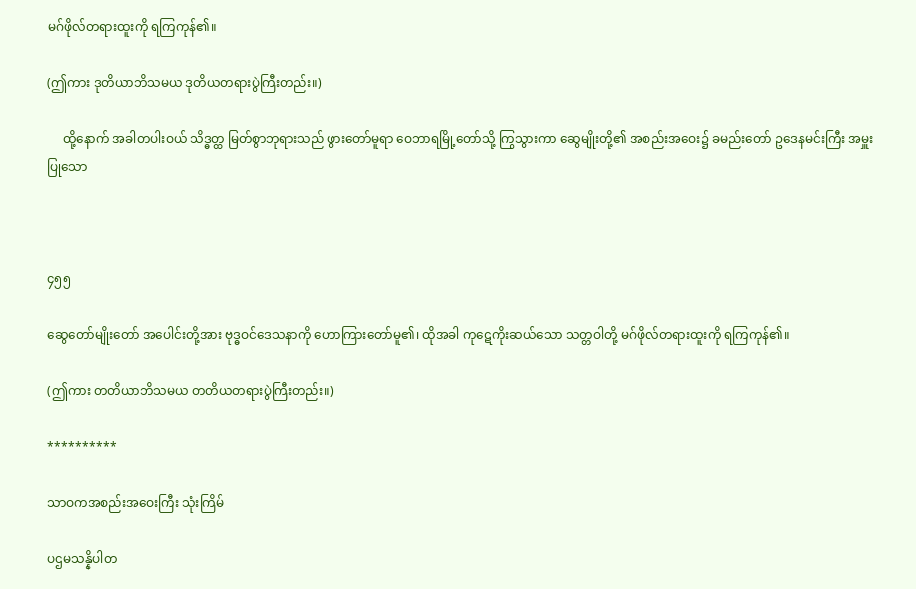မဂ်ဖိုလ်တရားထူးကို ရကြကုန်၏။

(ဤကား ဒုတိယာဘိသမယ ဒုတိယတရားပွဲကြီးတည်း။)

     ထို့နောက် အခါတပါးဝယ် သိဒ္ဓတ္ထ မြတ်စွာဘုရားသည် ဖွားတော်မူရာ ဝေဘာရမြို့တော်သို့ ကြွသွားကာ ဆွေမျိုးတို့၏ အစည်းအဝေး၌ ခမည်းတော် ဥဒေနမင်းကြီး အမှူးပြုသော



၄၅၅

ဆွေတော်မျိုးတော် အပေါင်းတို့အား ဗုဒ္ဓဝင်ဒေသနာကို ဟောကြားတော်မူ၏၊ ထိုအခါ ကုဋေကိုးဆယ်သော သတ္တဝါတို့ မဂ်ဖိုလ်တရားထူးကို ရကြကုန်၏။

(ဤကား တတိယာဘိသမယ တတိယတရားပွဲကြီးတည်း။)

**********

သာဝကအစည်းအဝေးကြီး သုံးကြိမ်

ပဌမသန္နိပါတ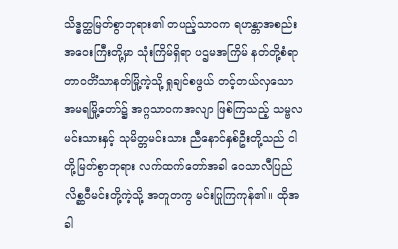သိဒ္ဓတ္ထမြတ်စွာဘုရား၏ တပည့်သာဝက ရဟန္တာအစည်းအဝေးကြီးတို့မှာ သုံးကြိမ်ရှိရာ ပဌမအကြိမ် နတ်တို့စံရာ တာဝတိံသာနတ်မြို့ကဲ့သို့ ရှုချင်စဖွယ် တင့်တယ်လှသော အမရမြို့တော်၌ အဂ္ဂသာဝကအလျာ ဖြစ်ကြသည့် သမ္ဗလမင်းသားနှင့် သုမိတ္တမင်းသား ညီနောင်နှစ်ဦးတို့သည် ငါတို့မြတ်စွာဘုရား လက်ထက်တော်အခါ ဝေသာလီပြည် လိစ္ဆဝီမင်းတို့ကဲ့သို့ အတူတကွ မင်းပြုကြကုန်၏။ ထိုအခါ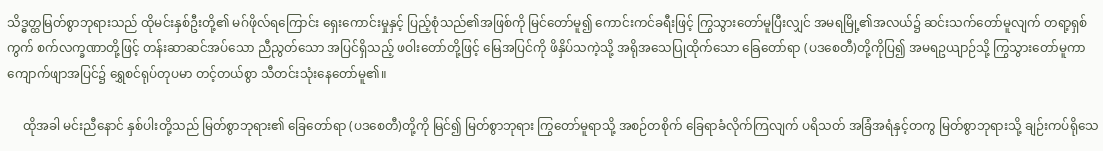သိဒ္ဓတ္ထမြတ်စွာဘုရားသည် ထိုမင်းနှစ်ဦးတို့၏ မဂ်ဖိုလ်ရကြောင်း ရှေးကောင်းမှုနှင့် ပြည့်စုံသည်၏အဖြစ်ကို မြင်တော်မူ၍ ကောင်းကင်ခရီးဖြင့် ကြွသွားတော်မူပြီးလျှင် အမရမြို့၏အလယ်၌ ဆင်းသက်တော်မူလျက် တရာ့ရှစ်ကွက် စက်လက္ခဏာတို့ဖြင့် တန်းဆာဆင်အပ်သော ညီညွတ်သော အပြင်ရှိသည့် ဖဝါးတော်တို့ဖြင့် မြေအပြင်ကို ဖိနှိပ်သကဲ့သို့ အရိုအသေပြုထိုက်သော ခြေတော်ရာ (ပဒစေတီ)တို့ကိုပြ၍ အမရဥယျာဉ်သို့ ကြွသွားတော်မူကာ ကျောက်ဖျာအပြင်၌ ရွှေစင်ရုပ်တုပမာ တင့်တယ်စွာ သီတင်းသုံးနေတော်မူ၏။

     ထိုအခါ မင်းညီနောင် နှစ်ပါးတို့သည် မြတ်စွာဘုရား၏ ခြေတော်ရာ (ပဒစေတီ)တို့ကို မြင်၍ မြတ်စွာဘုရား ကြွတော်မူရာသို့ အစဉ်တစိုက် ခြေရာခံလိုက်ကြလျက် ပရိသတ် အခြံအရံနှင့်တကွ မြတ်စွာဘုရားသို့ ချဉ်းကပ်ရိုသေ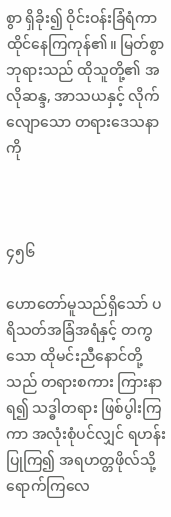စွာ ရှိခိုး၍ ဝိုင်းဝန်းခြံရံကာ ထိုင်နေကြကုန်၏။ မြတ်စွာဘုရားသည် ထိုသူတို့၏ အလိုဆန္ဒ, အာသယနှင့် လိုက်လျောသော တရားဒေသနာကို



၄၅၆

ဟောတော်မူသည်ရှိသော် ပရိသတ်အခြံအရံနှင့် တကွသော ထိုမင်းညီနောင်တို့သည် တရားစကား ကြားနာရ၍ သဒ္ဓါတရား ဖြစ်ပွါးကြကာ အလုံးစုံပင်လျှင် ရဟန်းပြုကြ၍ အရဟတ္တဖိုလ်သို့ ရောက်ကြလေ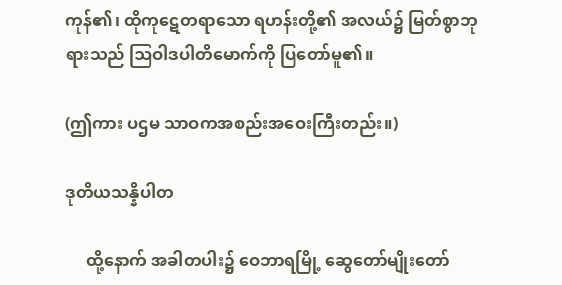ကုန်၏၊ ထိုကုဋေတရာသော ရဟန်းတို့၏ အလယ်၌ မြတ်စွာဘုရားသည် ဩဝါဒပါတိမောက်ကို ပြတော်မူ၏။

(ဤကား ပဌမ သာဝကအစည်းအဝေးကြီးတည်း။)

ဒုတိယသန္နိပါတ

     ထို့နောက် အခါတပါး၌ ဝေဘာရမြို့ ဆွေတော်မျိုးတော်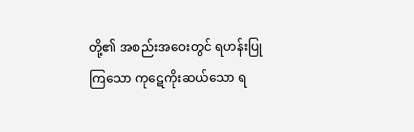တို့၏ အစည်းအဝေးတွင် ရဟန်းပြုကြသော ကုဋေကိုးဆယ်သော ရ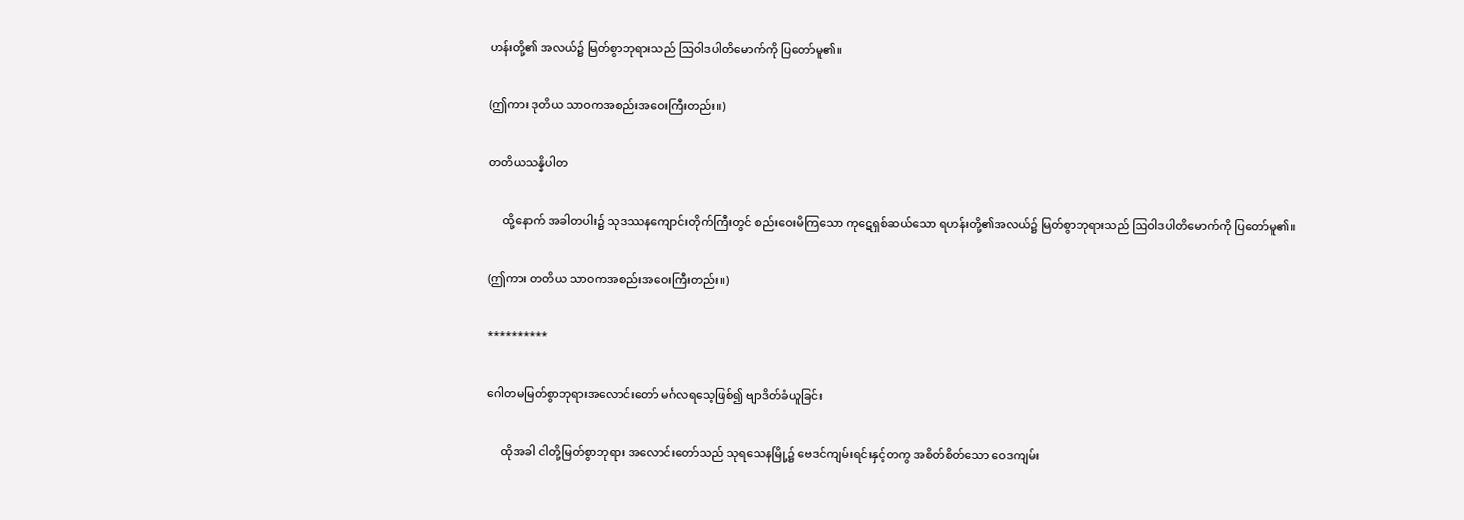ဟန်းတို့၏ အလယ်၌ မြတ်စွာဘုရားသည် ဩဝါဒပါတိမောက်ကို ပြတော်မူ၏။

(ဤကား ဒုတိယ သာဝကအစည်းအဝေးကြီးတည်း။)

တတိယသန္နိပါတ

     ထို့နောက် အခါတပါး၌ သုဒဿနကျောင်းတိုက်ကြီးတွင် စည်းဝေးမိကြသော ကုဋေရှစ်ဆယ်သော ရဟန်းတို့၏အလယ်၌ မြတ်စွာဘုရားသည် ဩဝါဒပါတိမောက်ကို ပြတော်မူ၏။

(ဤကား တတိယ သာဝကအစည်းအဝေးကြီးတည်း။)

**********

ဂေါတမမြတ်စွာဘုရားအလောင်းတော် မင်္ဂလရသေ့ဖြစ်၍ ဗျာဒိတ်ခံယူခြင်း

     ထိုအခါ ငါတို့မြတ်စွာဘုရား အလောင်းတော်သည် သုရသေနမြို့၌ ဗေဒင်ကျမ်းရင်းနှင့်တကွ အစိတ်စိတ်သော ဝေဒကျမ်း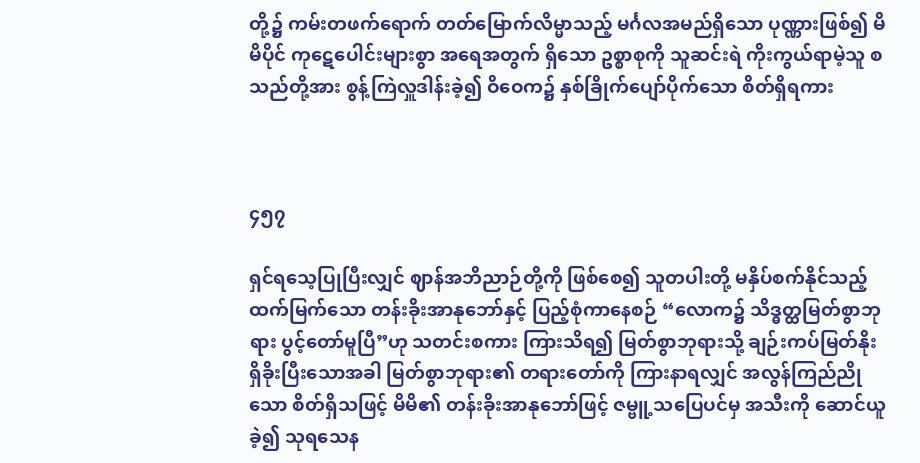တို့၌ ကမ်းတဖက်ရောက် တတ်မြောက်လိမ္မာသည့် မင်္ဂလအမည်ရှိသော ပုဏ္ဏားဖြစ်၍ မိမိပိုင် ကုဋေပေါင်းများစွာ အရေအတွက် ရှိသော ဥစ္စာစုကို သူဆင်းရဲ ကိုးကွယ်ရာမဲ့သူ စသည်တို့အား စွန့်ကြဲလှူဒါန်းခဲ့၍ ဝိဝေက၌ နှစ်ခြိုက်ပျော်ပိုက်သော စိတ်ရှိရကား



၄၅၇

ရှင်ရသေ့ပြုပြီးလျှင် ဈာန်အဘိညာဉ်တို့ကို ဖြစ်စေ၍ သူတပါးတို့ မနှိပ်စက်နိုင်သည့် ထက်မြက်သော တန်းခိုးအာနုဘော်နှင့် ပြည့်စုံကာနေစဉ် “လောက၌ သိဒ္ဓတ္ထမြတ်စွာဘုရား ပွင့်တော်မူပြီ”ဟု သတင်းစကား ကြားသိရ၍ မြတ်စွာဘုရားသို့ ချဉ်းကပ်မြတ်နိုး ရှိခိုးပြီးသောအခါ မြတ်စွာဘုရား၏ တရားတော်ကို ကြားနာရလျှင် အလွန်ကြည်ညိုသော စိတ်ရှိသဖြင့် မိမိ၏ တန်းခိုးအာနုဘော်ဖြင့် ဇမ္ဗူ့သပြေပင်မှ အသီးကို ဆောင်ယူခဲ့၍ သုရသေန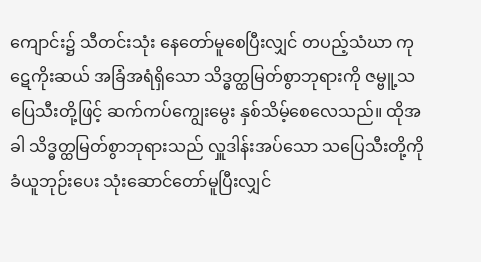ကျောင်း၌ သီတင်းသုံး နေတော်မူစေပြီးလျှင် တပည့်သံဃာ ကုဋေကိုးဆယ် အခြံအရံရှိသော သိဒ္ဓတ္ထမြတ်စွာဘုရားကို ဇမ္ဗူ့သပြေသီးတို့ဖြင့် ဆက်ကပ်ကျွေးမွေး နှစ်သိမ့်စေလေသည်။ ထိုအခါ သိဒ္ဓတ္ထမြတ်စွာဘုရားသည် လှူဒါန်းအပ်သော သပြေသီးတို့ကို ခံယူဘုဉ်းပေး သုံးဆောင်တော်မူပြီးလျှင်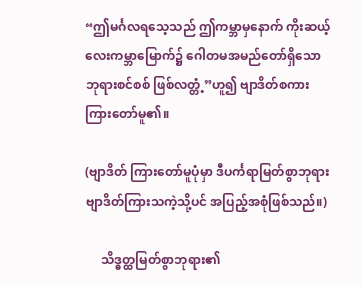“ဤမင်္ဂလရသေ့သည် ဤကမ္ဘာမှနောက် ကိုးဆယ့်လေးကမ္ဘာမြောက်၌ ဂေါတမအမည်တော်ရှိသော ဘုရားစင်စစ် ဖြစ်လတ္တံ့”ဟူ၍ ဗျာဒိတ်စကား ကြားတော်မူ၏။

(ဗျာဒိတ် ကြားတော်မူပုံမှာ ဒီပင်္ကရာမြတ်စွာဘုရား ဗျာဒိတ်ကြားသကဲ့သို့ပင် အပြည့်အစုံဖြစ်သည်။)

     သိဒ္ဓတ္ထမြတ်စွာဘုရား၏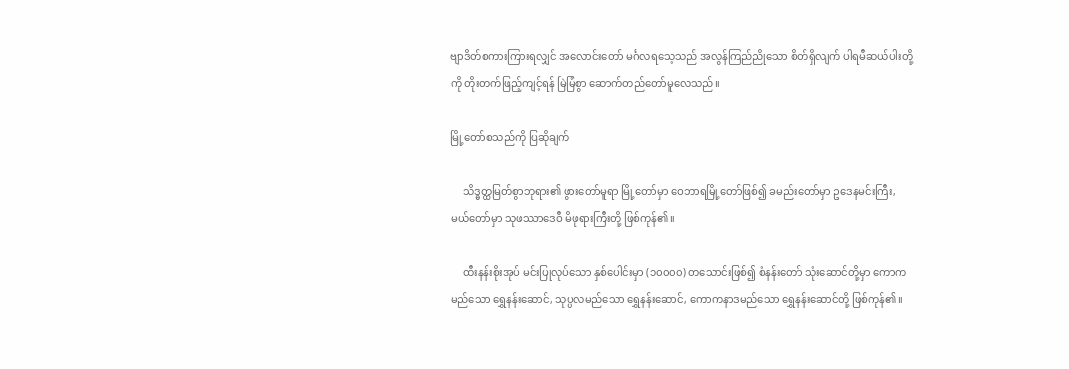ဗျာဒိတ်စကားကြားရလျှင် အလောင်းတော် မင်္ဂလရသေ့သည် အလွန်ကြည်ညိုသော စိတ်ရှိလျက် ပါရမီဆယ်ပါးတို့ကို တိုးတက်ဖြည့်ကျင့်ရန် မြဲမြံစွာ ဆောက်တည်တော်မူလေသည်။

မြို့တော်စသည်ကို ပြဆိုချက်

     သိဒ္ဓတ္ထမြတ်စွာဘုရား၏ ဖွားတော်မူရာ မြို့တော်မှာ ဝေဘာရမြို့တော်ဖြစ်၍ ခမည်းတော်မှာ ဥဒေနမင်းကြီး, မယ်တော်မှာ သုဖဿာဒေဝီ မိဖုရားကြီးတို့ ဖြစ်ကုန်၏။

     ထီးနန်းစိုးအုပ် မင်းပြုလုပ်သော နှစ်ပေါင်းမှာ (၁၀၀၀၀) တသောင်းဖြစ်၍ စံနန်းတော် သုံးဆောင်တို့မှာ ကောကမည်သော ရွှေနန်းဆောင်, သုပ္ပလမည်သော ရွှေနန်းဆောင်, ကောကနာဒမည်သော ရွှေနန်းဆောင်တို့ ဖြစ်ကုန်၏။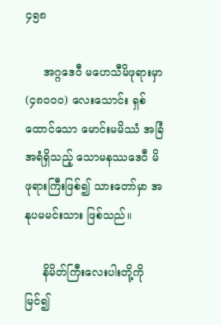၄၅၈

     အဂ္ဂဒေဝီ မဟေသီမိဖုရားမှာ (၄၈၀၀၀) လေးသောင်း ရှစ်ထောင်သော မောင်းမမိဿံ အခြံအရံရှိသည့် သောမနဿဒေဝီ မိဖုရားကြီးဖြစ်၍ သားတော်မှာ အနုပမမင်းသား ဖြစ်သည်။

     နိမိတ်ကြီးလေးပါးတို့ကိုမြင်၍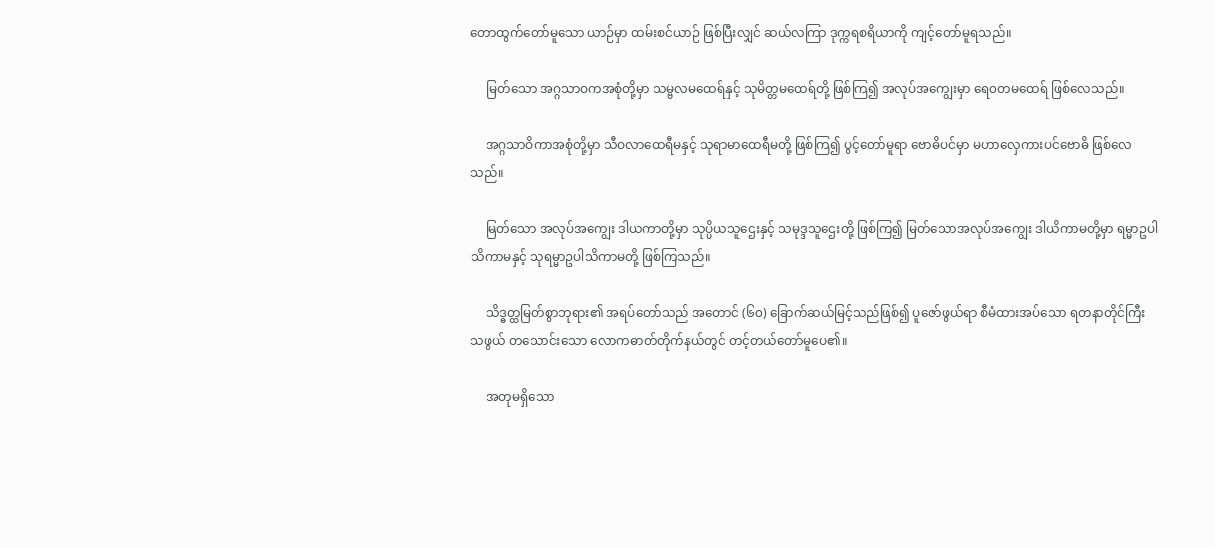တောထွက်တော်မူသော ယာဉ်မှာ ထမ်းစင်ယာဉ် ဖြစ်ပြီးလျှင် ဆယ်လကြာ ဒုက္ကရစရိယာကို ကျင့်တော်မူရသည်။

     မြတ်သော အဂ္ဂသာဝကအစုံတို့မှာ သမ္ဗလမထေရ်နှင့် သုမိတ္တမထေရ်တို့ ဖြစ်ကြ၍ အလုပ်အကျွေးမှာ ရေ၀တမထေရ် ဖြစ်လေသည်။

     အဂ္ဂသာဝိကာအစုံတို့မှာ သီဝလာထေရီမနှင့် သုရာမာထေရီမတို့ ဖြစ်ကြ၍ ပွင့်တော်မူရာ ဗောဓိပင်မှာ မဟာလှေကားပင်ဗောဓိ ဖြစ်လေသည်။

     မြတ်သော အလုပ်အကျွေး ဒါယကာတို့မှာ သုပ္ပိယသူဌေးနှင့် သမုဒ္ဒသူဌေးတို့ ဖြစ်ကြ၍ မြတ်သောအလုပ်အကျွေး ဒါယိကာမတို့မှာ ရမ္မာဥပါသိကာမနှင့် သုရမ္မာဥပါသိကာမတို့ ဖြစ်ကြသည်။

     သိဒ္ဓတ္ထမြတ်စွာဘုရား၏ အရပ်တော်သည် အတောင် (၆၀) ခြောက်ဆယ်မြင့်သည်ဖြစ်၍ ပူဇော်ဖွယ်ရာ စီမံထားအပ်သော ရတနာတိုင်ကြီးသဖွယ် တသောင်းသော လောကဓာတ်တိုက်နယ်တွင် တင့်တယ်တော်မူပေ၏။

     အတုမရှိသော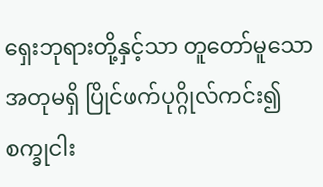ရှေးဘုရားတို့နှင့်သာ တူတော်မူသော အတုမရှိ ပြိုင်ဖက်ပုဂ္ဂိုလ်ကင်း၍ စက္ခုငါး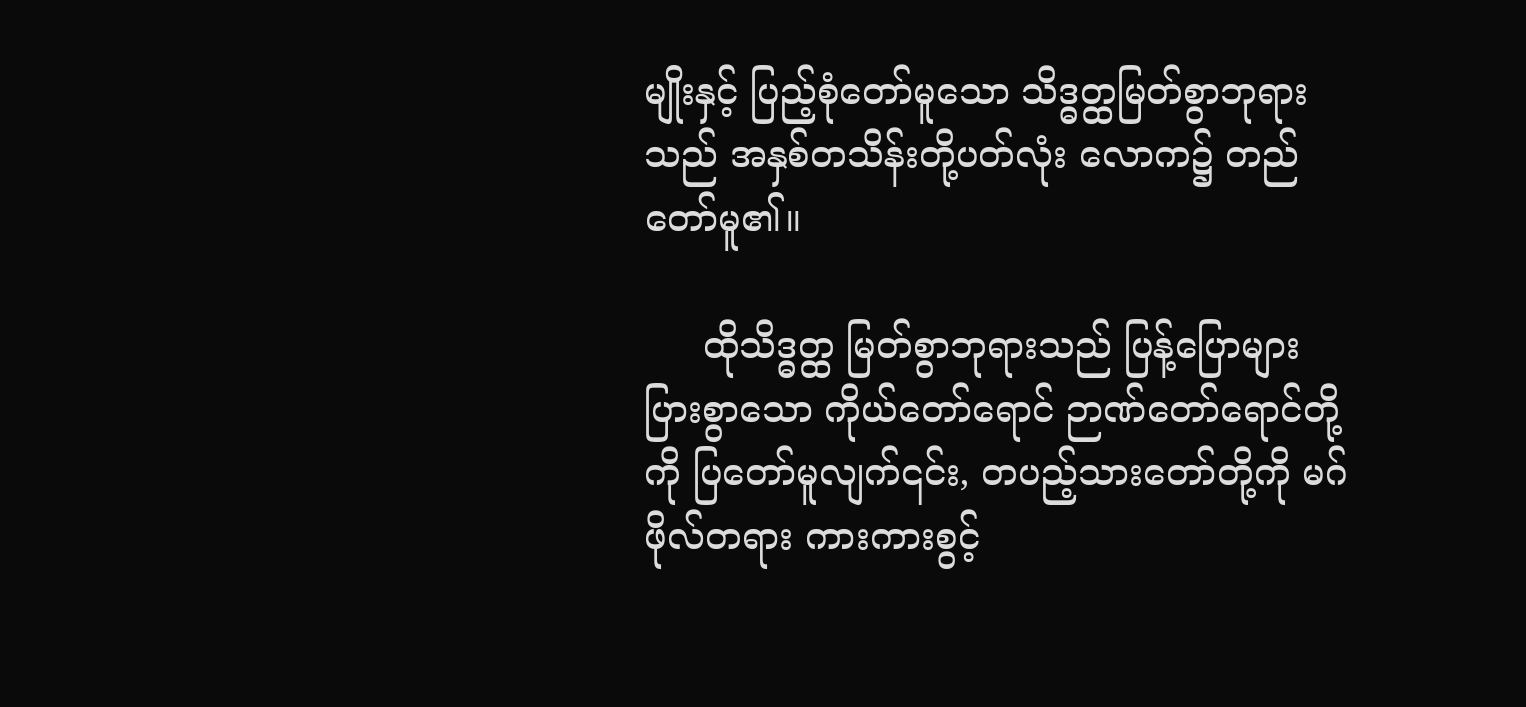မျိုးနှင့် ပြည့်စုံတော်မူသော သိဒ္ဓတ္ထမြတ်စွာဘုရားသည် အနှစ်တသိန်းတို့ပတ်လုံး လောက၌ တည်တော်မူ၏။

     ထိုသိဒ္ဓတ္ထ မြတ်စွာဘုရားသည် ပြန့်ပြောများပြားစွာသော ကိုယ်တော်ရောင် ဉာဏ်တော်ရောင်တို့ကို ပြတော်မူလျက်၎င်း, တပည့်သားတော်တို့ကို မဂ်ဖိုလ်တရား ကားကားစွင့်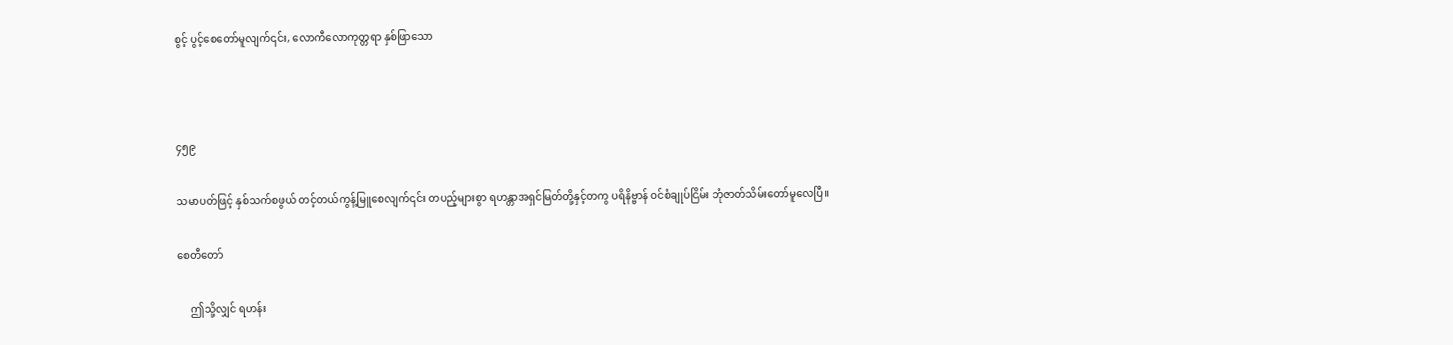စွင့် ပွင့်စေတော်မူလျက်၎င်း, လောကီလောကုတ္တရာ နှစ်ဖြာသော



၄၅၉

သမာပတ်ဖြင့် နှစ်သက်စဖွယ် တင့်တယ်ကွန့်မြူစေလျက်၎င်း တပည့်များစွာ ရဟန္တာအရှင်မြတ်တို့နှင့်တကွ ပရိနိဗ္ဗာန် ဝင်စံချုပ်ငြိမ်း ဘုံဇာတ်သိမ်းတော်မူလေပြီ။

စေတီတော်

     ဤသို့လျှင် ရဟန်း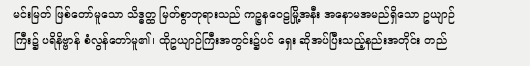မင်းမြတ် ဖြစ်တော်မူသော သိဒ္ဓတ္ထ မြတ်စွာဘုရားသည် ကဉ္စနဝေဠမြို့အနီး အနောမအမည်ရှိသော ဥယျာဉ်ကြီး၌ ပရိနိဗ္ဗာန် စံလွန်တော်မူ၏၊ ထိုဥယျာဉ်ကြီးအတွင်း၌ပင် ရှေး ဆိုအပ်ပြီးသည့်နည်းအတိုင်း တည်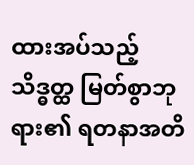ထားအပ်သည့် သိဒ္ဓတ္ထ မြတ်စွာဘုရား၏ ရတနာအတိ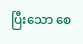ပြီးသော စေ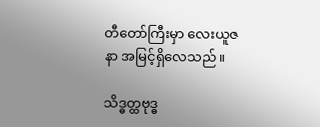တီတော်ကြီးမှာ လေးယူဇနာ အမြင့်ရှိလေသည်။

သိဒ္ဓတ္ထဗုဒ္ဓ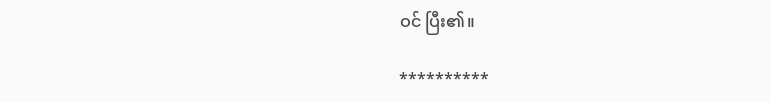ဝင် ပြီး၏။

**********